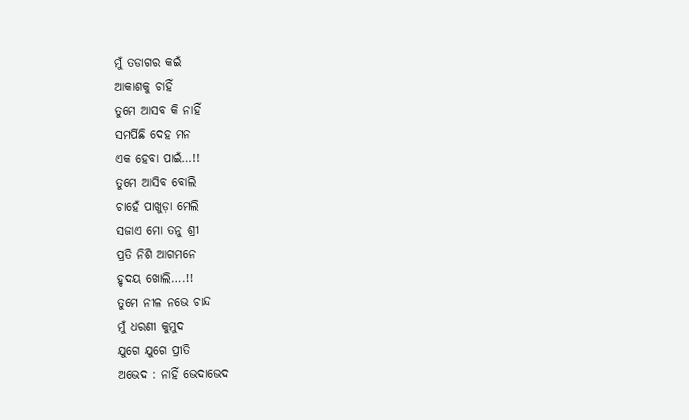ମୁଁ ତଡାଗର କଇଁ
ଆକାଶକୁ ଚାହିଁ
ତୁମେ ଆସବ କି ନାହିଁ
ସମର୍ପିଛି ଦେହ ମନ
ଏକ ହେବା ପାଇଁ…!!
ତୁମେ ଆସିବ ବୋଲି
ଚାହେଁ ପାଖୁଡ଼ା ମେଲି
ସଜାଏ ମୋ ତନୁ ଶ୍ରୀ
ପ୍ରତି ନିଶି ଆଗମନେ
ହୃଦୟ ଖୋଲି….!!
ତୁମେ ନୀଳ ନଭେ ଚାନ୍ଦ
ମୁଁ ଧରଣୀ କୁମୁଦ
ଯୁଗେ ଯୁଗେ ପ୍ରୀତି
ଅଭେଦ : ନାହିଁ ଭେଦାଭେଦ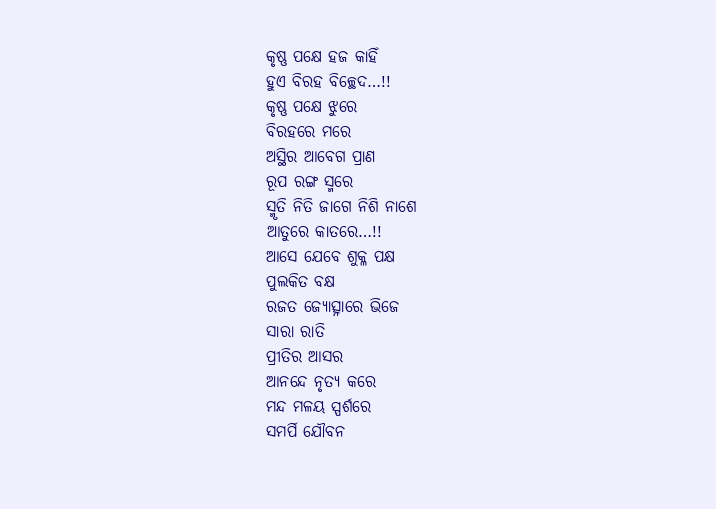କୃଷ୍ଣ ପକ୍ଷେ ହଜ କାହିଁ
ହୁଏ ବିରହ ବିଚ୍ଛେଦ…!!
କୃଷ୍ଣ ପକ୍ଷେ ଝୁରେ
ବିରହରେ ମରେ
ଅସ୍ଥିର ଆବେଗ ପ୍ରାଣ
ରୂପ ରଙ୍ଗ ସ୍ମରେ
ସ୍ମୃତି ନିତି ଜାଗେ ନିଶି ନାଶେ
ଆତୁରେ କାତରେ…!!
ଆସେ ଯେବେ ଶୁକ୍ଳ ପକ୍ଷ
ପୁଲକିତ ବକ୍ଷ
ରଜତ ଜ୍ୟୋତ୍ସ୍ନାରେ ଭିଜେ
ସାରା ରାତି
ପ୍ରୀତିର ଆସର
ଆନନ୍ଦେ ନୃତ୍ୟ କରେ
ମନ୍ଦ ମଳୟ ସ୍ପର୍ଶରେ
ସମର୍ପି ଯୌବନ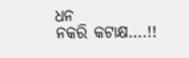ଧନ
ନକରି କଟାକ୍ଷ….!!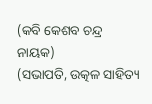(କବି କେଶବ ଚନ୍ଦ୍ର ନାୟକ)
(ସଭାପତି, ଉତ୍କଳ ସାହିତ୍ୟ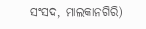ସଂସଦ, ମାଲକାନଗିରି)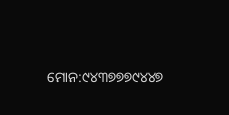ମୋନ:୯୪୩୭୭୭୯୪୪୭